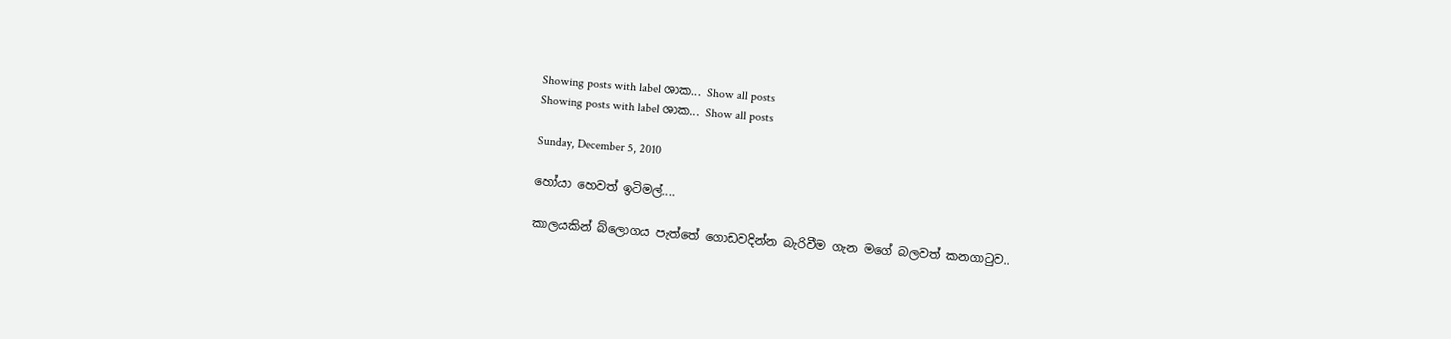Showing posts with label ශාක... Show all posts
Showing posts with label ශාක... Show all posts

Sunday, December 5, 2010

හෝයා හෙවත් ඉටිමල්....

කාලයකින් බ්ලොගය පැත්තේ ගොඩවදින්න බැරිවීම ගැන මගේ බලවත් කනගාටුව..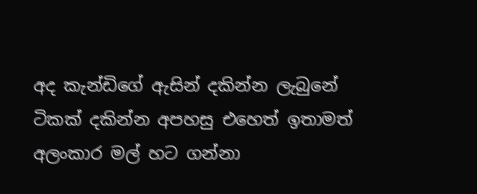අද කැන්ඩිගේ ඇසින් දකින්න ලැබුනේ ටිකක් දකින්න අපහසු එහෙත් ඉතාමත් අලංකාර මල් හට ගන්නා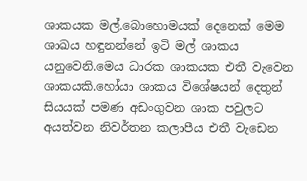ශාකයක මල්.බොහොමයක් දෙනෙක් මෙම ශාඛය හඳුනන්නේ ඉටි මල් ශාකය යනුවෙනි.මෙය ධාරක ශාකයක එතී වැවෙන ශාකයකි.හෝයා ශාකය විශේෂයන් දෙතුන් සියයක් පමණ අඩංගුවන ශාක පවුලට අයත්වන නිවර්තන කලාපීය එතී වැඩෙන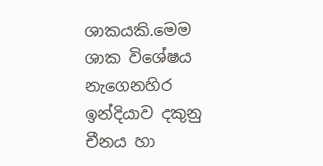ශාකයකි.මෙම ශාක විශේෂය නැගෙනහිර ඉන්දියාව දකුනු චීනය හා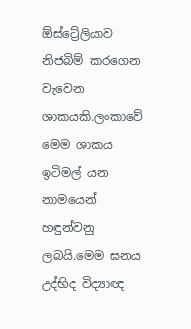ඕස්ට්‍රේලියාව නිජබිම් කරගෙන වැවෙන ශාකයකි.ලංකාවේ මෙම ශාකය ඉටිමල් යන නාමයෙන් හඳුන්වනු ලබයි.මෙම ඝනය උද්භිද විද්‍යාඥ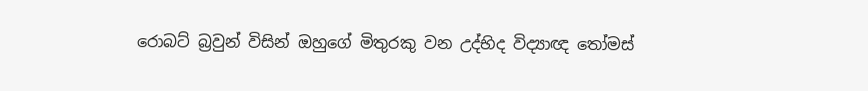රොබට් බ්‍රවුන් විසින් ඔහුගේ මිතුරකු වන උද්භිද විද්‍යාඥ තෝමස්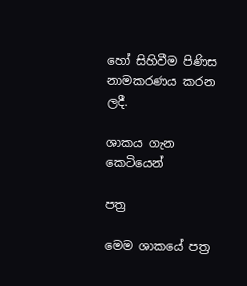හෝ සිහිවීම පිණිස නාමකරණය කරන ලදී.

ශාකය ගැන කෙටියෙන්

පත්‍ර

මෙම ශාකයේ පත්‍ර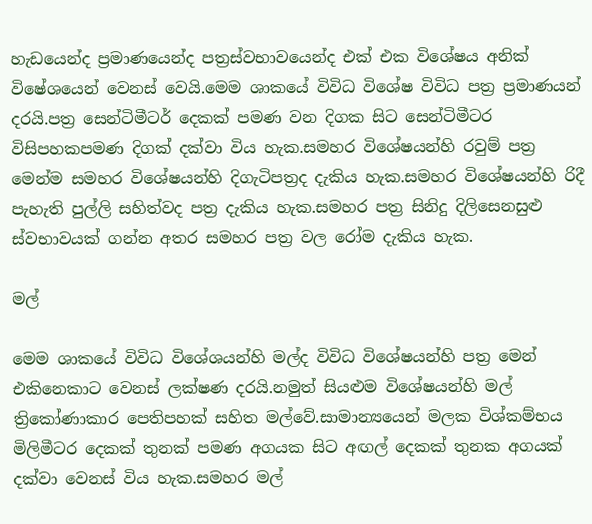හැඩයෙන්ද ප්‍රමාණයෙන්ද පත්‍රස්වභාවයෙන්ද එක් එක විශේෂය අනික් විෂේශයෙන් වෙනස් වෙයි.මෙම ශාකයේ විවිධ විශේෂ විවිධ පත්‍ර ප්‍රමාණයන් දරයි.පත්‍ර සෙන්ටිමීටර් දෙකක් පමණ වන දිගක සිට සෙන්ටිමීටර විසිපහකපමණ දිගක් දක්වා විය හැක.සමහර විශේෂයන්හි රවුම් පත්‍ර මෙන්ම සමහර විශේෂයන්හි දිගැටිපත්‍රද දැකිය හැක.සමහර විශේෂයන්හි රිදී පැහැති පුල්ලි සහිත්වද පත්‍ර දැකිය හැක.සමහර පත්‍ර සිනිදු දිලිසෙනසුළු ස්වභාවයක් ගන්න අතර සමහර පත්‍ර වල රෝම දැකිය හැක.

මල්

මෙම ශාකයේ විවිධ විශේශයන්හි මල්ද විවිධ විශේෂයන්හි පත්‍ර මෙන් එකිනෙකාට වෙනස් ලක්ෂණ දරයි.නමුත් සියළුම විශේෂයන්හි මල් ත්‍රිකෝණාකාර පෙතිපහක් සහිත මල්වේ.සාමාන්‍යයෙන් මලක විශ්කම්භය මිලිමීටර දෙකක් තුනක් පමණ අගයක සිට අඟල් දෙකක් තුනක අගයක් දක්වා වෙනස් විය හැක.සමහර මල්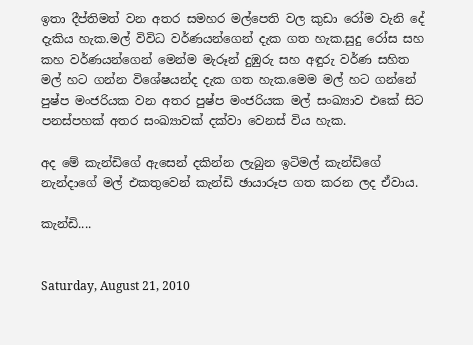ඉතා දීප්තිමත් වන අතර සමහර මල්පෙති වල කුඩා රෝම වැනි දේ දැකිය හැක.මල් විවිධ වර්ණයන්ගෙන් දැක ගත හැක.සුදු රෝස සහ කහ වර්ණයන්ගෙන් මෙන්ම මැරූන් දුඹුරු සහ අඳුරු වර්ණ සහිත මල් හට ගන්න විශේෂයන්ද දැක ගත හැක.මෙම මල් හට ගන්නේ පුෂ්ප මංජරියක වන අතර පුෂ්ප මංජරියක මල් සංඛ්‍යාව එකේ සිට පනස්පහක් අතර සංඛ්‍යාවක් දක්වා වෙනස් විය හැක.

අද මේ කැන්ඩිගේ ඇසෙන් දකින්න ලැබුන ඉටිමල් කැන්ඩිගේ නැන්දාගේ මල් එකතුවෙන් කැන්ඩි ඡායාරූප ගත කරන ලද ඒවාය.

කැන්ඩි....


Saturday, August 21, 2010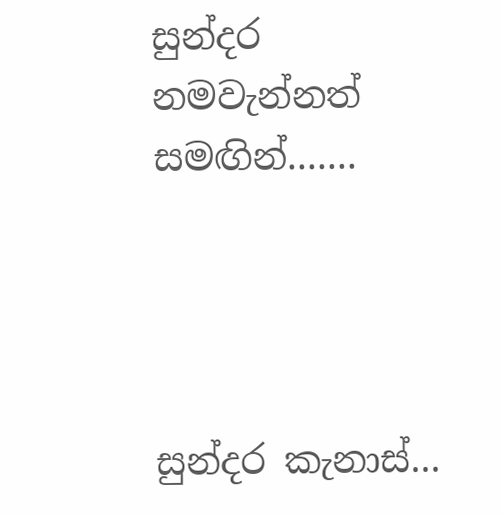සුන්දර නමවැන්නත් සමඟින්.......




සුන්දර කැනාස්...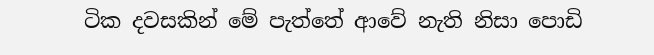ටික දවසකින් මේ පැත්තේ ආවේ නැති නිසා පොඩි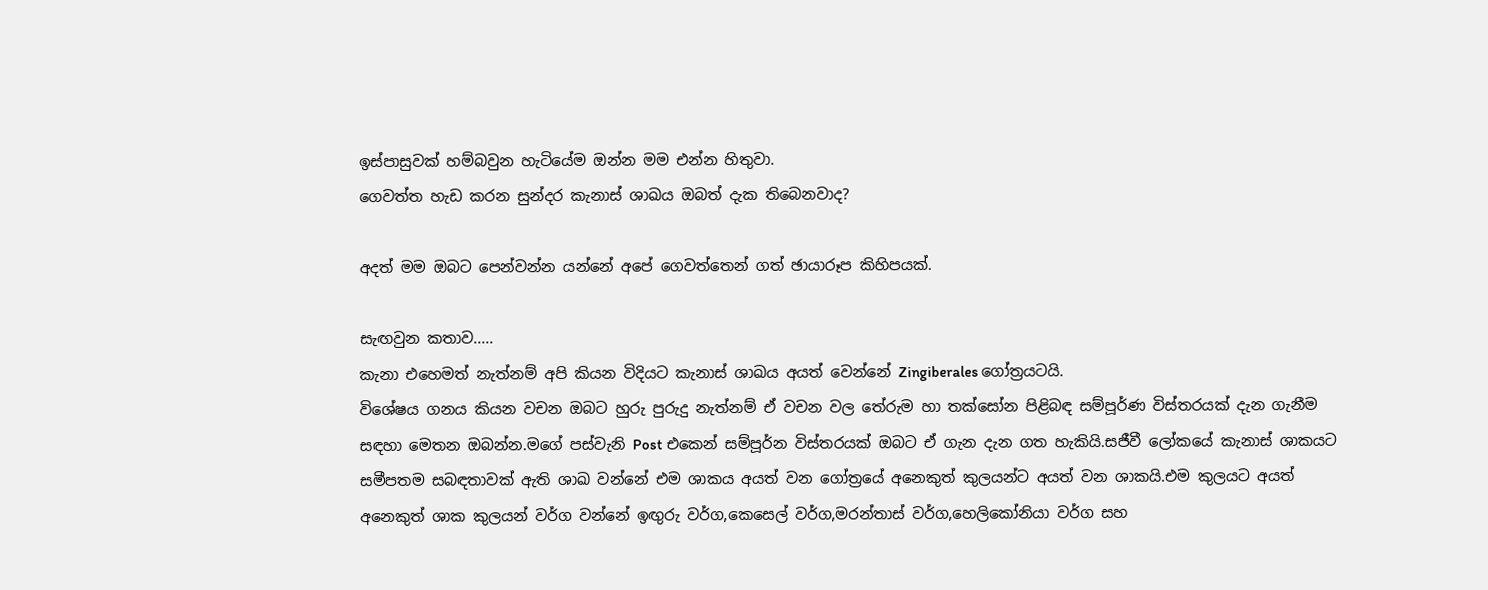ඉස්පාසුවක් හම්බවුන හැටියේම ඔන්න මම එන්න හිතුවා.
ගෙවත්ත හැඩ කරන සුන්දර කැනාස් ශාඛය ඔබත් දැක තිබෙනවාද?

අදත් මම ඔබට පෙන්වන්න යන්නේ අපේ ගෙවත්තෙන් ගත් ඡායාරූප කිහිපයක්.

සැඟවුන කතාව.....
කැනා එහෙමත් නැත්නම් අපි කියන විදියට කැනාස් ශාඛය අයත් වෙන්නේ Zingiberales ගෝත්‍රයටයි.
විශේෂය ගනය කියන වචන ඔබට හුරු පුරුදු නැත්නම් ඒ වචන වල තේරුම හා තක්සෝන පිළිබඳ සම්පූර්ණ විස්තරයක් දැන ගැනීම සඳහා මෙතන ඔබන්න.මගේ පස්වැනි Post එකෙන් සම්පූර්න විස්තරයක් ඔබට ඒ ගැන දැන ගත හැකියි.සජීවී ලෝකයේ කැනාස් ශාකයට සමීපතම සබඳතාවක් ඇති ශාඛ වන්නේ එම ශාකය අයත් වන ගෝත්‍රයේ අනෙකුත් කුලයන්ට අයත් වන ශාකයි.එම කුලයට අයත් අනෙකුත් ශාක කුලයන් වර්ග වන්නේ ඉඟුරු වර්ග,කෙසෙල් වර්ග,මරන්තාස් වර්ග,හෙලිකෝනියා වර්ග සහ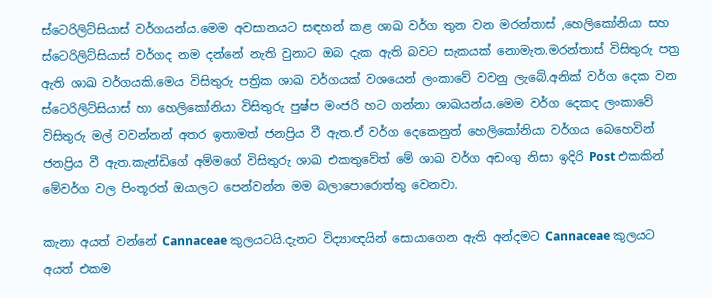ස්ටෙරිලිට්සියාස් වර්ගයන්ය.මෙම අවසානයට සඳහන් කළ ශාඛ වර්ග තුන වන මරන්තාස් ,හෙලිකෝනියා සහ ස්ටෙරිලිට්සියාස් වර්ගද නම දන්නේ නැති වුනාට ඔබ දැක ඇති බවට සැකයක් නොමැත.මරන්තාස් විසිතුරු පත්‍ර ඇති ශාඛ වර්ගයකි.මෙය විසිතුරු පත්‍රික ශාඛ වර්ගයක් වශයෙන් ලංකාවේ වවනු ලැබේ.අනික් වර්ග දෙක වන ස්ටෙරිලිට්සියාස් හා හෙලිකෝනියා විසිතුරු පුෂ්ප මංජරි හට ගන්නා ශාඛයන්ය.මෙම වර්ග දෙකද ලංකාවේ විසිතුරු මල් වවන්නන් අතර ඉතාමත් ජනප්‍රිය වී ඇත.ඒ වර්ග දෙකෙනුත් හෙලිකෝනියා වර්ගය බෙහෙවින් ජනප්‍රිය වී ඇත.කැන්ඩිගේ අම්මගේ විසිතුරු ශාඛ එකතුවේත් මේ ශාඛ වර්ග අඩංගු නිසා ඉදිරි Post එකකින් මේවර්ග වල පිංතූරත් ඔයාලට පෙන්වන්න මම බලාපොරොත්තු වෙනවා.

කැනා අයත් වන්නේ Cannaceae කුලයටයි.දැනට විද්‍යාඥයින් සොයාගෙන ඇති අන්දමට Cannaceae කුලයට අයත් එකම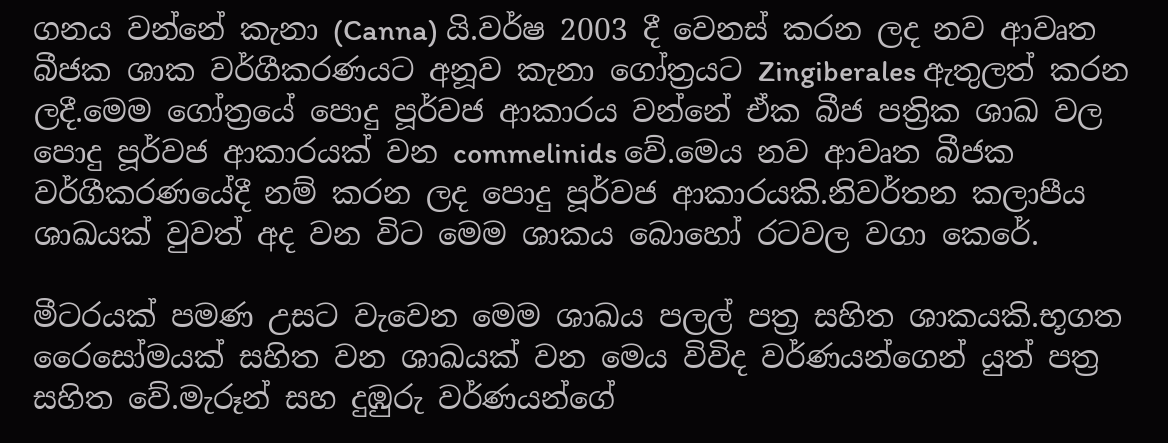ගනය වන්නේ කැනා (Canna) යි.වර්ෂ 2003 දී වෙනස් කරන ලද නව ආවෘත බීජක ශාක වර්ගීකරණයට අනූව කැනා ගෝත්‍රයට Zingiberales ඇතුලත් කරන ලදී.මෙම ගෝත්‍රයේ පොදු පූර්වජ ආකාරය වන්නේ ඒක බීජ පත්‍රික ශාඛ වල පොදු පූර්වජ ආකාරයක් වන commelinids වේ.මෙය නව ආවෘත බීජක වර්ගීකරණයේදී නම් කරන ලද පොදු පූර්වජ ආකාරයකි.නිවර්තන කලාපීය ශාඛයක් වුවත් අද වන විට මෙම ශාකය බොහෝ රටවල වගා කෙරේ.

මීටරයක් පමණ උසට වැවෙන මෙම ශාඛය පලල් පත්‍ර සහිත ශාකයකි.භූගත රෛසෝමයක් සහිත වන ශාඛයක් වන මෙය විවිද වර්ණයන්ගෙන් යුත් පත්‍ර සහිත වේ.මැරූන් සහ දුඹුරු වර්ණයන්ගේ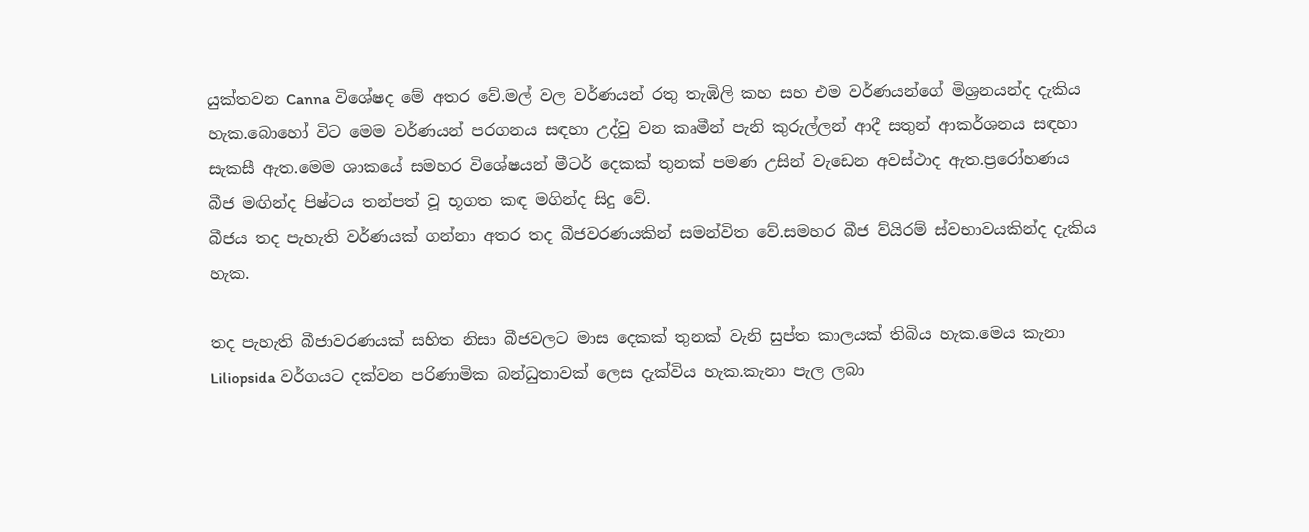යුක්තවන Canna විශේෂද මේ අතර වේ.මල් වල වර්ණයන් රතු තැඹිලි කහ සහ එම වර්ණයන්ගේ මිශ්‍රනයන්ද දැකිය හැක.බොහෝ විට මෙම වර්ණයන් පරගනය සඳහා උද්වු වන කෘමීන් පැනි කුරුල්ලන් ආදී සතුන් ආකර්ශනය සඳහා සැකසී ඇත.මෙම ශාකයේ සමහර විශේෂයන් මීටර් දෙකක් තුනක් පමණ උසින් වැඩෙන අවස්ථාද ඇත.ප්‍රරෝහණය බීජ මඟින්ද පිෂ්ටය තන්පත් වූ භූගත කඳ මගින්ද සිදු වේ.
බීජය තද පැහැති වර්ණයක් ගන්නා අතර තද බීජවරණයකින් සමන්විත වේ.සමහර බීජ ව්යිරම් ස්වභාවයකින්ද දැකිය හැක.

තද පැහැති බීජාවරණයක් සහිත නිසා බීජවලට මාස දෙකක් තුනක් වැනි සුප්ත කාලයක් තිබිය හැක.මෙය කැනා Liliopsida වර්ගයට දක්වන පරිණාමික බන්ධුතාවක් ලෙස දැක්විය හැක.කැනා පැල ලබා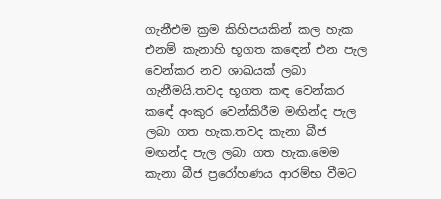ගැනීඑම ක්‍රම කිහිපයකින් කල හැක එනම් කැනාහි භූගත කඳෙන් එන පැල වෙන්කර නව ශාඛයක් ලබා ගැනීමයි.තවද භූගත කඳ වෙන්කර කඳේ අංකුර වෙන්කිරීම මඟින්ද පැල ලබා ගත හැක.තවද කැනා බීජ මඟන්ද පැල ලබා ගත හැක.මෙම කැනා බීජ ප්‍රරෝහණය ආරම්භ වීමට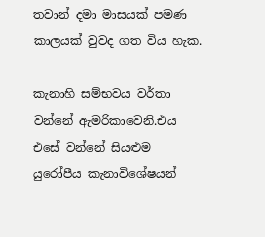තවාන් දමා මාසයක් පමණ කාලයක් වුවද ගත විය හැක.

කැනාහි සම්භවය වර්තා වන්නේ ඇමරිකාවෙනි.එය එසේ වන්නේ සියළුම යුරෝපීය කැනාවිශේෂයන්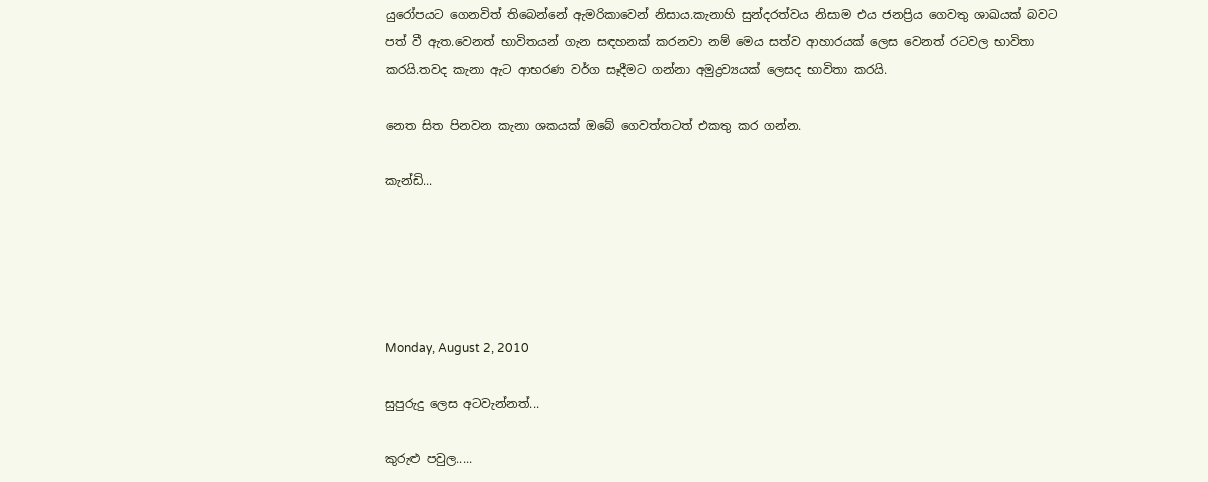යුරෝපයට ගෙනවිත් තිබෙන්නේ ඇමරිකාවෙන් නිසාය.කැනාහි සුන්දරත්වය නිසාම එය ජනප්‍රිය ගෙවතු ශාඛයක් බවට පත් වී ඇත.වෙනත් භාවිතයන් ගැන සඳහනක් කරනවා නම් මෙය සත්ව ආහාරයක් ලෙස වෙනත් රටවල භාවිතා කරයි.තවද කැනා ඇට ආභරණ වර්ග සෑදීමට ගන්නා අමුද්‍රව්‍යයක් ලෙසද භාවිතා කරයි.

නෙත සිත පිනවන කැනා ශකයක් ඔබේ ගෙවත්තටත් එකතු කර ගන්න.

කැන්ඩි...





Monday, August 2, 2010

සුපුරුදු ලෙස අටවැන්නත්...

කුරුළු පවුල.....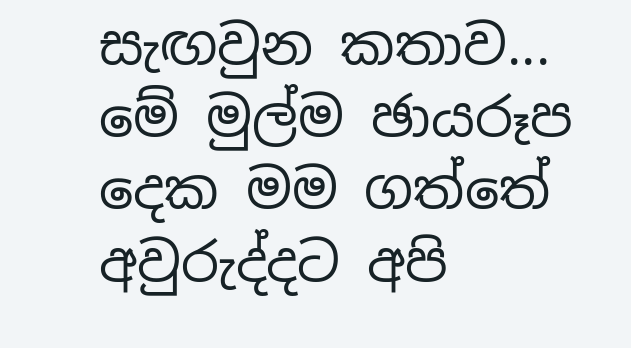සැඟවුන කතාව...
මේ මුල්ම ඡායරූප දෙක මම ගත්තේ අවුරුද්දට අපි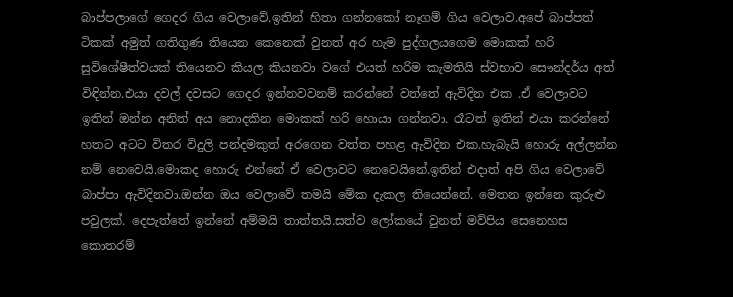බාප්පලාගේ ගෙදර ගිය වෙලාවේ.ඉතින් හිතා ගන්නකෝ නෑගම් ගිය වෙලාව.අපේ බාප්පත් ටිකක් අමුත් ගතිගුණ තියෙන කෙනෙක් වුනත් අර හැම පුද්ගලයගෙම මොකක් හරි සුවිශේෂීත්වයක් තියෙනව කියල කියනවා වගේ එයත් හරිම කැමතියි ස්වභාව සෞන්දර්ය අත් විඳින්න.එයා දවල් දවසට ගෙදර ඉන්නවවනම් කරන්නේ වත්තේ ඇවිදින එක .ඒ වෙලාවට ඉතින් ඔන්න අනිත් අය නොදකින මොකක් හරි හොයා ගන්නවා. රෑටත් ඉතින් එයා කරන්නේ හතට අටට විතර විදුලි පන්දමකුත් අරගෙන වත්ත පහළ ඇවිදින එක.හැබැයි හොරු අල්ලන්න නම් නෙවෙයි.මොකද හොරු එන්නේ ඒ වෙලාවට නෙවෙයිනේ.ඉතින් එදාත් අපි ගිය වෙලාවේ බාප්පා ඇවිදිනවා.ඔන්න ඔය වෙලාවේ තමයි මේක දැකල තියෙන්නේ. මෙතන ඉන්නෙ කුරුළු පවුලක්. දෙපැත්තේ ඉන්නේ අම්මයි තාත්තයි.සත්ව ලෝකයේ වුනත් මව්පිය සෙනෙහස කොතරම්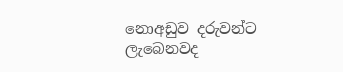නොඅඩුව දරුවන්ට ලැබෙනවද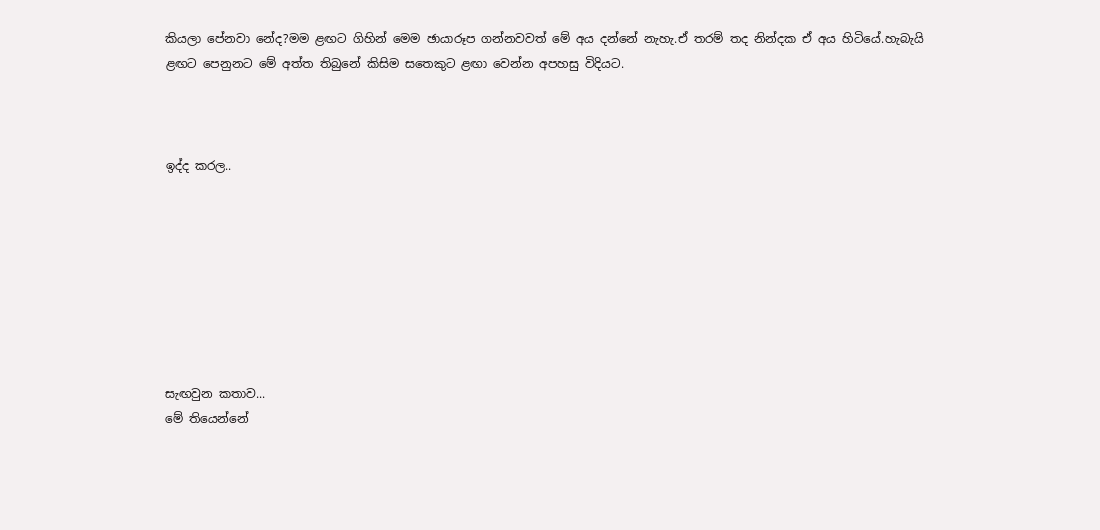කියලා පේනවා නේද?මම ළඟට ගිහින් මෙම ඡායාරූප ගන්නවවත් මේ අය දන්නේ නැහැ.ඒ තරම් තද නින්දක ඒ අය හිටියේ.හැබැයි ළඟට පෙනුනට මේ අත්ත තිබුනේ කිසිම සතෙකුට ළඟා වෙන්න අපහසු විදියට.



ඉද්ද කරල..








සැඟවුන කතාව...
මේ තියෙන්නේ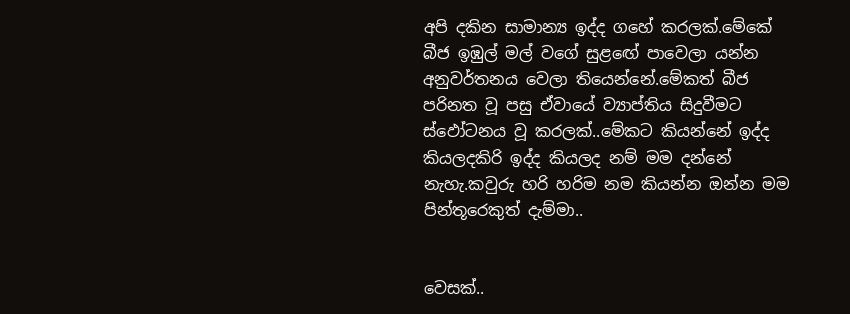අපි දකින සාමාන්‍ය ඉද්ද ගහේ කරලක්.මේකේ බීජ ඉඹුල් මල් වගේ සුළඟේ පාවෙලා යන්න අනුවර්තනය වෙලා තියෙන්නේ.මේකත් බීජ පරිනත වූ පසු ඒවායේ ව්‍යාප්තිය සිදුවීමට ස්ඵෝටනය වූ කරලක්..මේකට කියන්නේ ඉද්ද කියලදකිරි ඉද්ද කියලද නම් මම දන්නේ නැහැ.කවුරු හරි හරිම නම කියන්න ඔන්න මම පින්තූරෙකුත් දැම්මා..


වෙසක්..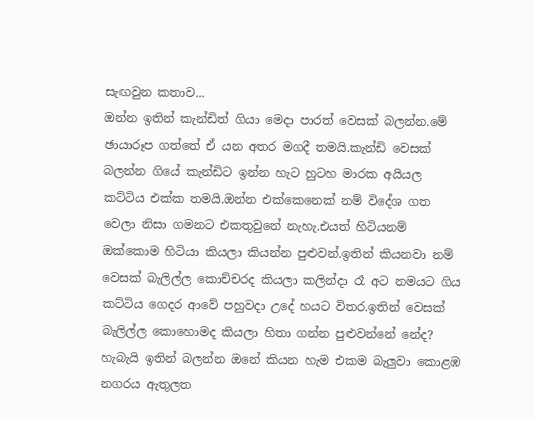සැඟවුන කතාව...
ඔන්න ඉතින් කැන්ඩිත් ගියා මෙදා පාරත් වෙසක් බලන්න.මේ ඡායාරූප ගත්තේ ඒ යන අතර මගදී තමයි.කැන්ඩි වෙසක් බලන්න ගියේ කැන්ඩිට ඉන්න හැට හුටහ මාරක අයියල කට්ටිය එක්ක තමයි.ඔන්න එක්කෙනෙක් නම් විදේශ ගත වෙලා නිසා ගමනට එකතුවුනේ නැහැ.එයත් හිටියනම් ඔක්කොම හිටියා කියලා කියන්න පුළුවන්.ඉතින් කියනවා නම් වෙසක් බැලිල්ල කොච්චරද කියලා කලින්දා රෑ අට නමයට ගිය කට්ටිය ගෙදර ආවේ පහුවදා උදේ හයට විතර.ඉතින් වෙසක් බැලිල්ල කොහොමද කියලා හිතා ගන්න පුළුවන්නේ නේද?
හැබැයි ඉතින් බලන්න ඔනේ කියන හැම එකම බැලුවා කොළඹ නගරය ඇතුලත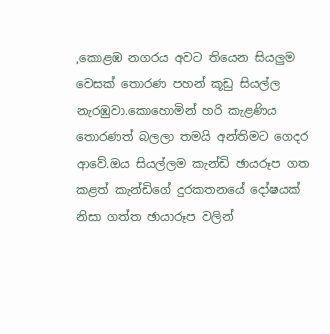,කොළඹ නගරය අවට තියෙන සියලුම වෙසක් තොරණ පහන් කූඩු සියල්ල නැරඹුවා.කොහොමින් හරි කැළණිය තොරණත් බලලා තමයි අන්තිමට ගෙදර ආවේ.ඔය සියල්ලම කැන්ඩි ඡායරූප ගත කළත් කැන්ඩිගේ දුරකතනයේ දෝෂයක් නිසා ගත්ත ඡායාරූප වලින්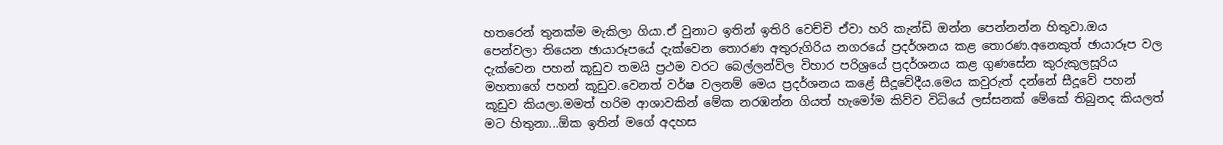හතරෙන් තුනක්ම මැකිලා ගියා.ඒ වුනාට ඉතින් ඉතිරි වෙච්චි ඒවා හරි කැන්ඩි ඔන්න පෙන්නන්න හිතුවා.ඔය පෙන්වලා තියෙන ඡායාරූපයේ දැක්වෙන තොරණ අතුරුගිරිය නගරයේ ප්‍රදර්ශනය කළ තොරණ.අනෙකුත් ඡායාරූප වල දැක්වෙන පහන් කූඩුව තමයි ප්‍රථම වරට බෙල්ලන්විල විහාර පරිශ්‍රයේ ප්‍රදර්ශනය කළ ගුණසේන කුරුකුලසූරිය මහතාගේ පහන් කූඩුව.වෙනත් වර්ෂ වලනම් මෙය ප්‍රදර්ශනය කළේ සීදූවේදීය.මෙය කවුරුත් දන්නේ සීදූවේ පහන් කූඩුව කියලා.මමත් හරිම ආශාවකින් මේක නරඹන්න ගියත් හැමෝම කිව්ව විධියේ ලස්සනක් මේකේ තිබුනද කියලත් මට හිතුනා...ඕක ඉතින් මගේ අදහස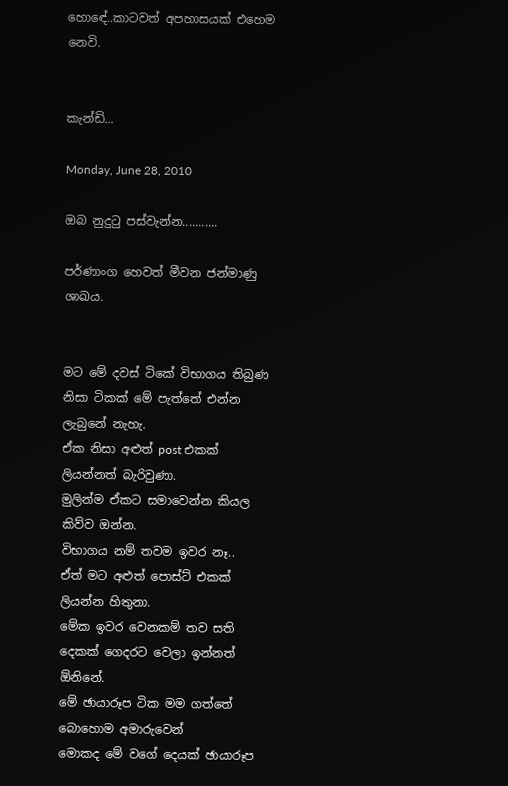හොඳේ..කාටවත් අපහාසයක් එහෙම නෙවි.


කැන්ඩි...

Monday, June 28, 2010

ඔබ නුදුටු පස්වැන්න...........

පර්ණාංග හෙවත් මීවන ජන්මාණු ශාඛය.


මට මේ දවස් ටිකේ විභාගය තිබුණ නිසා ටිකක් මේ පැත්තේ එන්න ලැබුනේ නැහැ.
ඒක නිසා අළුත් post එකක් ලියන්නත් බැරිවුණා.
මුලින්ම ඒකට සමාවෙන්න කියල කිව්ව ඔන්න.
විභාගය නම් තවම ඉවර නෑ..
ඒත් මට අළුත් පොස්ට් එකක් ලියන්න හිතුනා.
මේක ඉවර වෙනකම් තව සති දෙකක් ගෙදරට වෙලා ඉන්නත් ඕනිනේ.
මේ ඡායාරූප ටික මම ගත්තේ බොහොම අමාරුවෙන්
මොකද මේ වගේ දෙයක් ඡායාරූප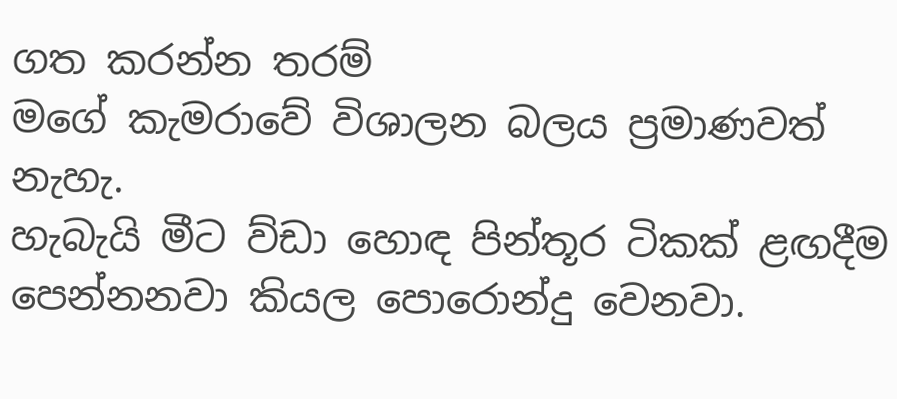ගත කරන්න තරම්
මගේ කැමරාවේ විශාලන බලය ප්‍රමාණවත් නැහැ.
හැබැයි මීට ව්ඩා හොඳ පින්තූර ටිකක් ළඟදීම පෙන්නනවා කියල පොරොන්දු වෙනවා.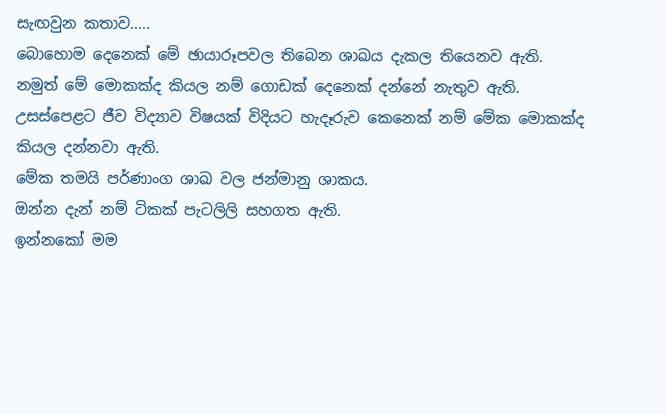සැඟවුන කතාව.....
බොහොම දෙනෙක් මේ ඡායාරූපවල තිබෙන ශාඛය දැකල තියෙනව ඇති.
නමුත් මේ මොකක්ද කියල නම් ගොඩක් දෙනෙක් දන්නේ නැතුව ඇති.
උසස්පෙළට ජීව විද්‍යාව විෂයක් විදියට හැදෑරුව කෙනෙක් නම් මේක මොකක්ද කියල දන්නවා ඇති.
මේක තමයි පර්ණාංග ශාඛ වල ජන්මානු ශාකය.
ඔන්න දැන් නම් ටිකක් පැටලිලි සහගත ඇති.
ඉන්නකෝ මම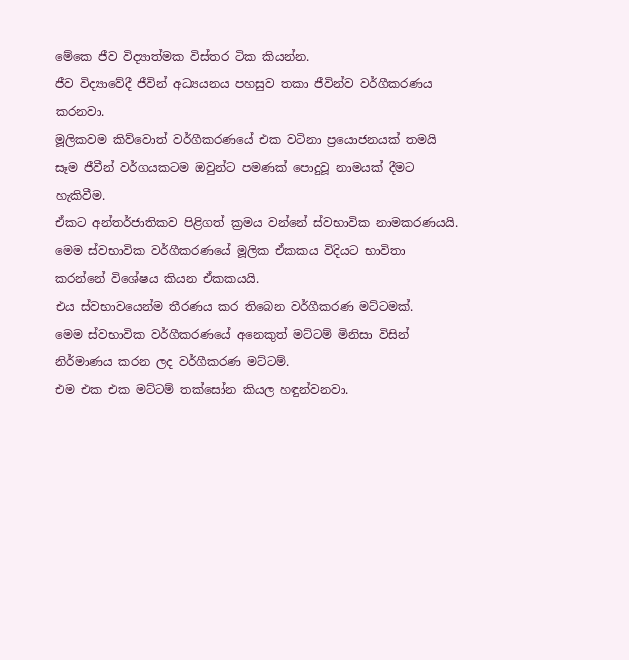මේකෙ ජීව විද්‍යාත්මක විස්තර ටික කියන්න.
ජීව විද්‍යාවේදී ජීවින් අධ්‍යයනය පහසුව තකා ජීවින්ව වර්ගීකරණය කරනවා.
මූලිකවම කිව්වොත් වර්ගීකරණයේ එක වටිනා ප්‍රයොජනයක් තමයි සෑම ජීවීන් වර්ගයකටම ඔවුන්ට පමණක් පොදුවූ නාමයක් දීමට හැකිවීම.
ඒකට අන්තර්ජාතිකව පිළිගත් ක්‍රමය වන්නේ ස්වභාවික නාමකරණයයි.
මෙම ස්වභාවික වර්ගීකරණයේ මූලික ඒකකය විදියට භාවිතා
කරන්නේ විශේෂය කියන ඒකකයයි.
එය ස්වභාවයෙන්ම තීරණය කර තිබෙන වර්ගීකරණ මට්ටමක්.
මෙම ස්වභාවික වර්ගීකරණයේ අනෙකුත් මට්ටම් මිනිසා විසින් නිර්මාණය කරන ලද වර්ගීකරණ මට්ටම්.
එම එක එක මට්ටම් තක්සෝන කියල හඳුන්වනවා.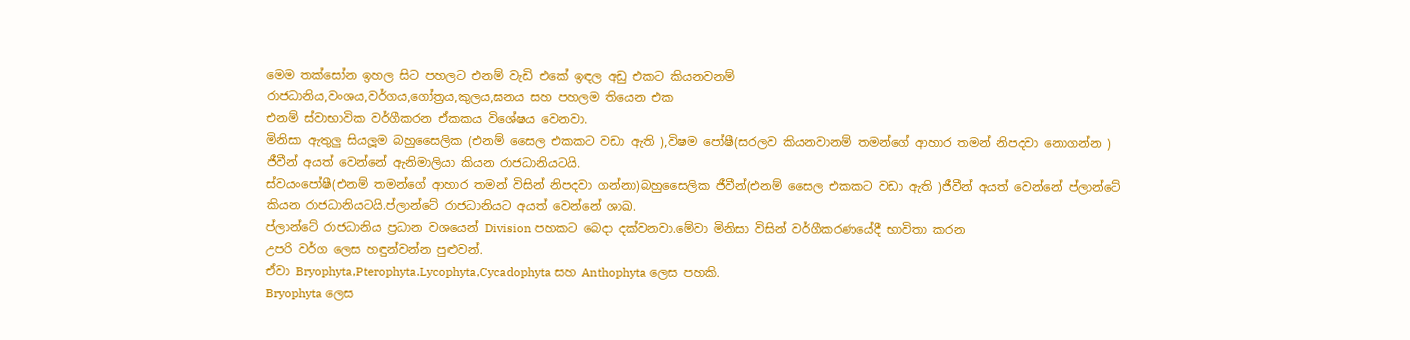මෙම තක්සෝන ඉහල සිට පහලට එනම් වැඩි එකේ ඉඳල අඩු එකට කියනවනම්
රාජධානිය,වංශය,වර්ගය,ගෝත්‍රය,කුලය,ඝනය සහ පහලම තියෙන එක
එනම් ස්වාභාවික වර්ගීකරන ඒකකය විශේෂය වෙනවා.
මිනිසා ඇතුලු සියලූම බහුසෛලික (එනම් සෛල එකකට වඩා ඇති ),විෂම පෝෂී(සරලව කියනවානම් තමන්ගේ ආහාර තමන් නිපදවා නොගන්න )
ජීවීන් අයත් වෙන්නේ ඇනිමාලියා කියන රාජධානියටයි.
ස්වයංපෝෂී(එනම් තමන්ගේ ආහාර තමන් විසින් නිපදවා ගන්නා)බහුසෛලික ජීවීන්(එනම් සෛල එකකට වඩා ඇති )ජීවීන් අයත් වෙන්නේ ප්ලාන්ටේ
කියන රාජධානියටයි.ප්ලාන්ටේ රාජධානියට අයත් වෙන්නේ ශාඛ.
ප්ලාන්ටේ රාජධානිය ප්‍රධාන වශයෙන් Division පහකට බෙදා දක්වනවා.මේවා මිනිසා විසින් වර්ගීකරණයේදී භාවිතා කරන
උපරි වර්ග ලෙස හඳුන්වන්න පුළුවන්.
ඒවා Bryophyta,Pterophyta.Lycophyta,Cycadophyta සහ Anthophyta ලෙස පහකි.
Bryophyta ලෙස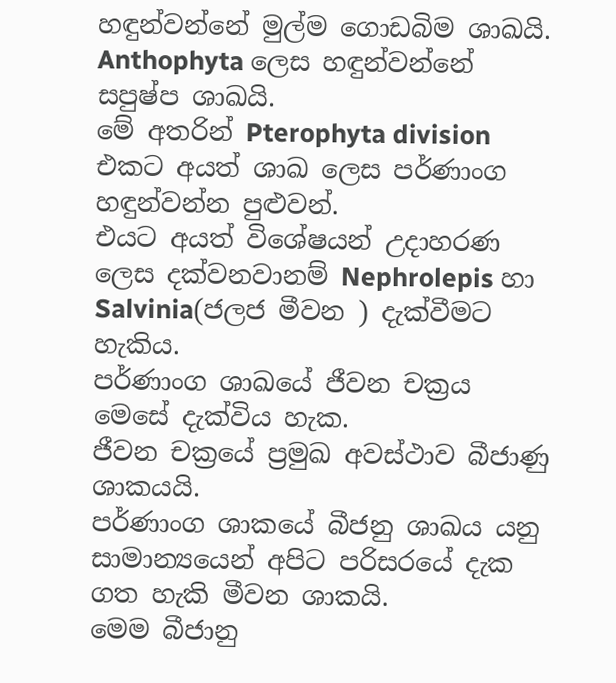හඳුන්වන්නේ මුල්ම ගොඩබිම ශාඛයි.
Anthophyta ලෙස හඳුන්වන්නේ සපුෂ්ප ශාඛයි.
මේ අතරින් Pterophyta division එකට අයත් ශාඛ ලෙස පර්ණාංග හඳුන්වන්න පුළුවන්.
එයට අයත් විශේෂයන් උදාහරණ ලෙස දක්වනවානම් Nephrolepis හා Salvinia(ජලජ මීවන ) දැක්වීමට හැකිය.
පර්ණාංග ශාඛයේ ජීවන චක්‍රය මෙසේ දැක්විය හැක.
ජීවන චක්‍රයේ ප්‍රමුඛ අවස්ථාව බීජාණු ශාකයයි.
පර්ණාංග ශාකයේ බීජනු ශාඛය යනු සාමාන්‍යයෙන් අපිට පරිසරයේ දැක ගත හැකි මීවන ශාකයි.
මෙම බීජානු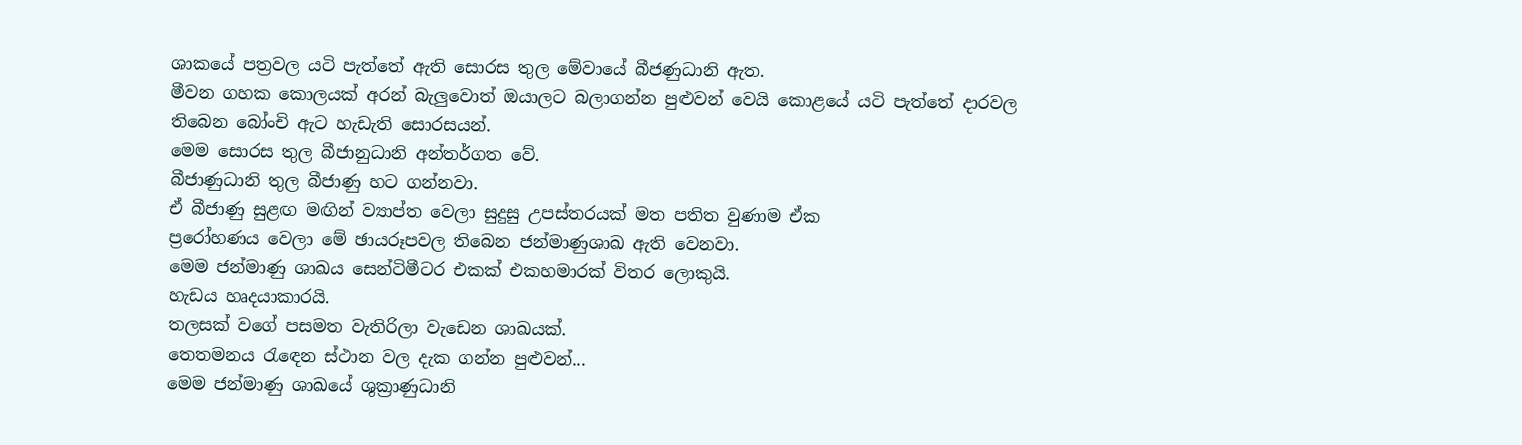ශාකයේ පත්‍රවල යටි පැත්තේ ඇති සොරස තුල මේවායේ බීජණුධානි ඇත.
මීවන ගහක කොලයක් අරන් බැලුවොත් ඔයාලට බලාගන්න පුළුවන් වෙයි කොළයේ යටි පැත්තේ දාරවල තිබෙන බෝංචි ඇට හැඩැති සොරසයන්.
මෙම සොරස තුල බීජානුධානි අන්තර්ගත වේ.
බීජාණුධානි තුල බීජාණු හට ගන්නවා.
ඒ බීජාණු සුළඟ මඟින් ව්‍යාප්ත වෙලා සුදුසු උපස්තරයක් මත පතිත වුණාම ඒක
ප්‍රරෝහණය වෙලා මේ ඡායරූපවල තිබෙන ජන්මාණුශාඛ ඇති වෙනවා.
මෙම ජන්මාණු ශාඛය සෙන්ටිමීටර එකක් එකහමාරක් විතර ලොකුයි.
හැඩය හෘදයාකාරයි.
තලසක් වගේ පසමත වැතිරිලා වැඩෙන ශාඛයක්.
තෙතමනය රැඳෙන ස්ථාන වල දැක ගන්න පුළුවන්...
මෙම ජන්මාණු ශාඛයේ ශුක්‍රාණුධානි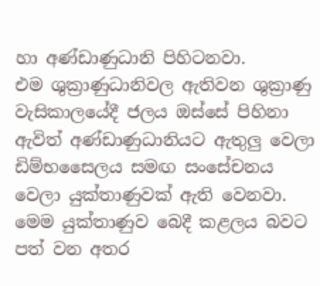හා අණ්ඩාණුධානි පිහිටනවා.
එම ශුක්‍රාණුධානිවල ඇතිවන ශුක්‍රාණු වැසිකාලයේදී ජලය ඔස්සේ පිහිනා
ඇවිත් අණ්ඩාණුධානියට ඇතුලු වෙලා ඩිම්භසෛලය සමඟ සංසේචනය වෙලා යුක්තාණුවක් ඇති වෙනවා.
මෙම යුක්තාණුව බෙදී කළලය බවට පත් වන අතර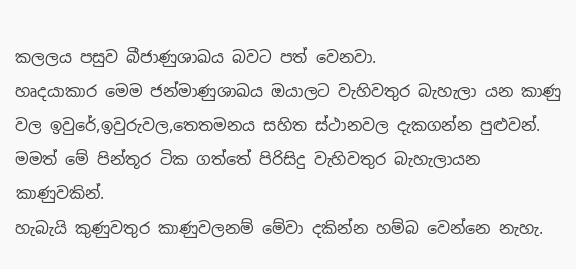කලලය පසුව බීජාණුශාඛය බවට පත් වෙනවා.
හෘදයාකාර මෙම ජන්මාණුශාඛය ඔයාලට වැහිවතුර බැහැලා යන කාණු වල ඉවුරේ,ඉවුරුවල,තෙතමනය සහිත ස්ථානවල දැකගන්න පුළුවන්.
මමත් මේ පින්තූර ටික ගත්තේ පිරිසිදු වැහිවතුර බැහැලායන කාණුවකින්.
හැබැයි කුණුවතුර කාණුවලනම් මේවා දකින්න හම්බ වෙන්නෙ නැහැ.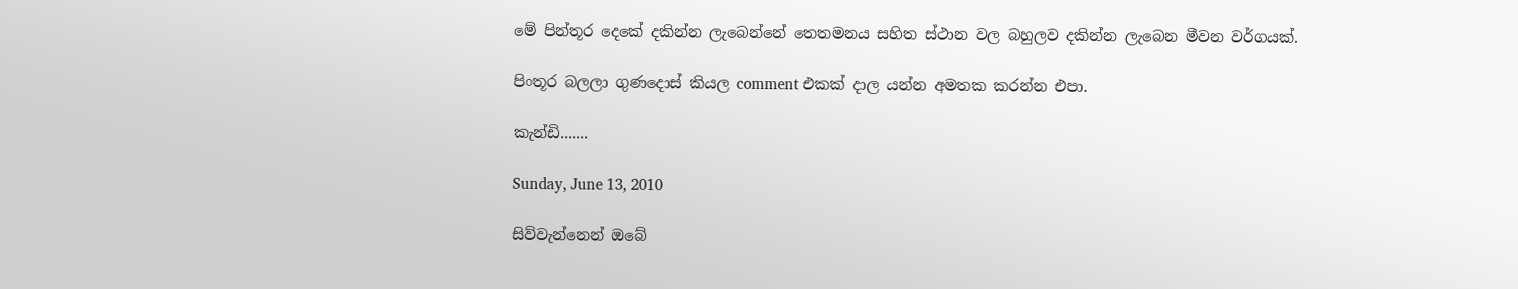මේ පින්තූර දෙකේ දකින්න ලැබෙන්නේ තෙතමනය සහිත ස්ථාන වල බහුලව දකින්න ලැබෙන මීවන වර්ගයක්.

පිංතූර බලලා ගුණදොස් කියල comment එකක් දාල යන්න අමතක කරන්න එපා.

කැන්ඩි.......

Sunday, June 13, 2010

සිව්වැන්නෙන් ඔබේ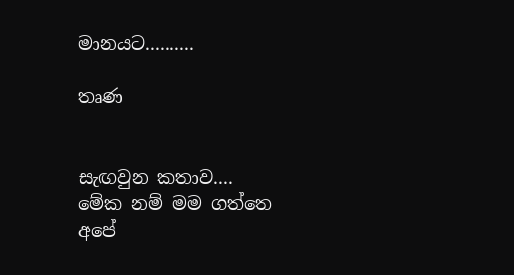මානයට..........

තෘණ


සැඟවුන කතාව....
මේක නම් මම ගත්තෙ අපේ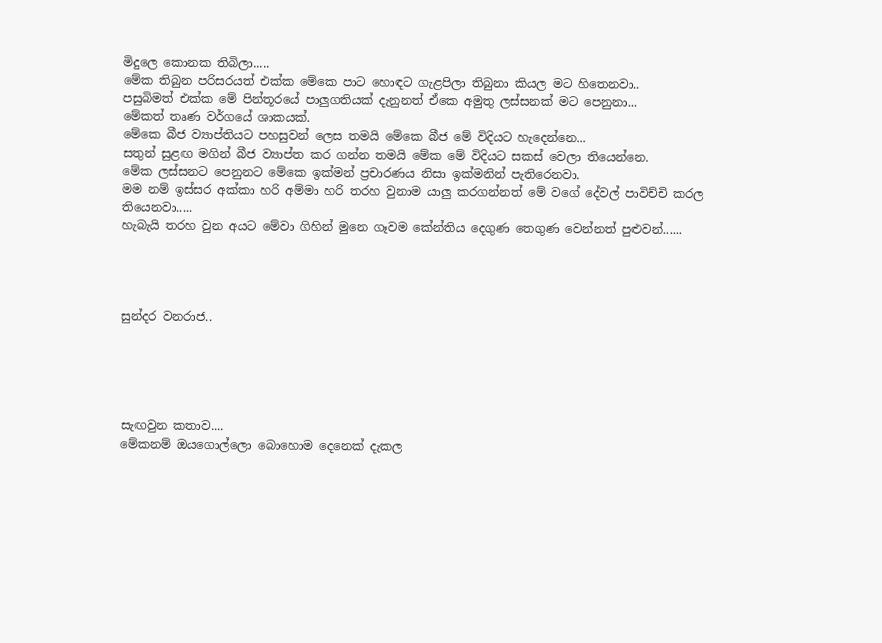මිදුලෙ කොනක තිබිලා.....
මේක තිබුන පරිසරයත් එක්ක මේකෙ පාට හොඳට ගැළපිලා තිබුනා කියල මට හිතෙනවා..
පසුබිමත් එක්ක මේ පින්තූරයේ පාලුගතියක් දැනුනත් ඒකෙ අමුතු ලස්සනක් මට පෙනුනා...
මේකත් තෘණ වර්ගයේ ශාකයක්.
මේකෙ බීජ ව්‍යාප්තියට පහසුවන් ලෙස තමයි මේකෙ බීජ මේ විදියට හැදෙන්නෙ...
සතුන් සුළඟ මගින් බීජ ව්‍යාප්ත කර ගන්න තමයි මේක මේ විදියට සකස් වෙලා තියෙන්නෙ.
මේක ලස්සනට පෙනුනට මේකෙ ඉක්මන් ප්‍රචාරණය නිසා ඉක්මනින් පැතිරෙනවා.
මම නම් ඉස්සර අක්කා හරි අම්මා හරි තරහ වුනාම යාලු කරගන්නත් මේ වගේ දේවල් පාවිච්චි කරල තියෙනවා.....
හැබැයි තරහ වුන අයට මේවා ගිහින් මුනෙ ගෑවම කේන්තිය දෙගුණ තෙගුණ වෙන්නත් පුළුවන්......




සුන්දර වනරාජ..





සැඟවුන කතාව....
මේකනම් ඔයගොල්ලො බොහොම දෙනෙක් දැකල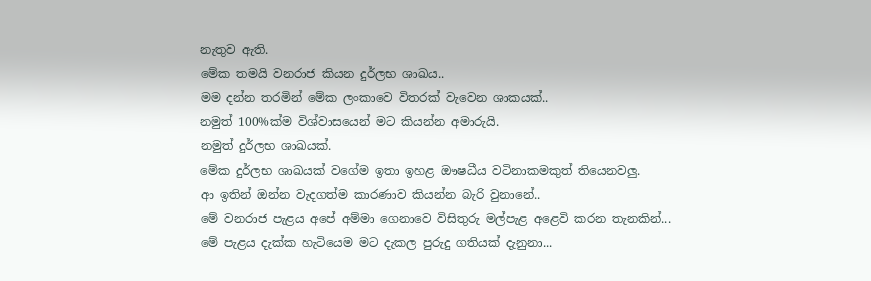නැතුව ඇති.
මේක තමයි වනරාජ කියන දුර්ලභ ශාඛය..
මම දන්න තරමින් මේක ලංකාවෙ විතරක් වැවෙන ශාකයක්..
නමුත් 100%ක්ම විශ්වාසයෙන් මට කියන්න අමාරුයි.
නමුත් දුර්ලභ ශාඛයක්.
මේක දුර්ලභ ශාඛයක් වගේම ඉතා ඉහළ ඖෂධීය වටිනාකමකුත් තියෙනවලු.
ආ ඉතින් ඔන්න වැදගත්ම කාරණාව කියන්න බැරි වුනානේ..
මේ වනරාජ පැළය අපේ අම්මා ගෙනාවෙ විසිතුරු මල්පැළ අළෙවි කරන තැනකින්...
මේ පැළය දැක්ක හැටියෙම මට දැකල පුරුදු ගතියක් දැනුනා...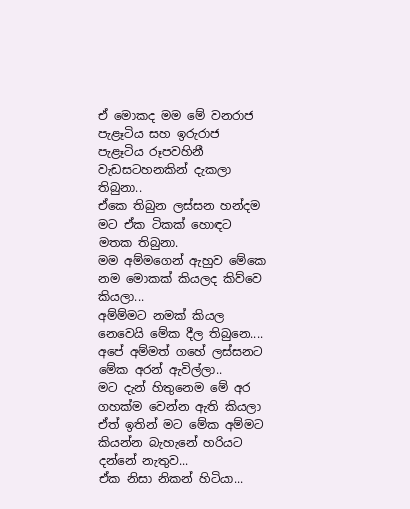ඒ මොකද මම මේ වනරාජ පැළෑටිය සහ ඉරුරාජ පැළෑටිය රූපවහිනී වැඩසටහනකින් දැකලා තිබුනා..
ඒකෙ තිබුන ලස්සන හන්දම මට ඒක ටිකක් හොඳට මතක තිබුනා.
මම අම්මගෙන් ඇහුව මේකෙ නම මොකක් කියලද කිව්වෙ කියලා...
අම්ම්මට නමක් කියල නෙවෙයි මේක දීල තිබුනෙ....
අපේ අම්මත් ගහේ ලස්සනට මේක අරන් ඇවිල්ලා..
මට දැන් හිතුනෙම මේ අර ගහක්ම වෙන්න ඇති කියලා
ඒත් ඉතින් මට මේක අම්මට කියන්න බැහැනේ හරියට දන්නේ නැතුව...
ඒක නිසා නිකන් හිටියා...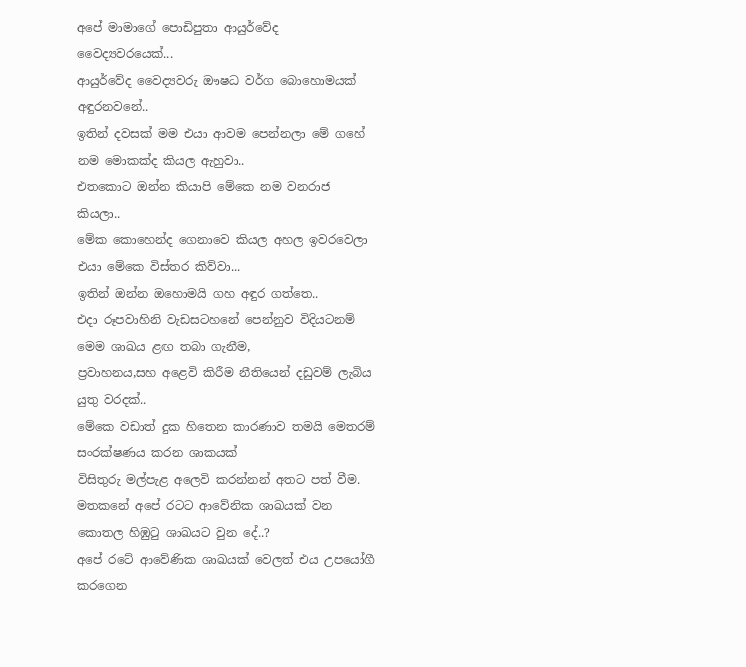අපේ මාමාගේ පොඩිපුතා ආයුර්වේද වෛද්‍යවරයෙක්...
ආයුර්වේද වෛද්‍යවරු ඖෂධ වර්ග බොහොමයක් අඳුරනවනේ..
ඉතින් දවසක් මම එයා ආවම පෙන්නලා මේ ගහේ නම මොකක්ද කියල ඇහුවා..
එතකොට ඔන්න කියාපි මේකෙ නම වනරාජ කියලා..
මේක කොහෙන්ද ගෙනාවෙ කියල අහල ඉවරවෙලා එයා මේකෙ විස්තර කිව්වා...
ඉතින් ඔන්න ඔහොමයි ගහ අඳුර ගත්තෙ..
එදා රූපවාහිනි වැඩසටහනේ පෙන්නුව විදියටනම් මෙම ශාඛය ළඟ තබා ගැනීම,
ප්‍රවාහනය,සහ අළෙවි කිරීම නීතියෙන් දඩුවම් ලැබිය යුතු වරදක්..
මේකෙ වඩාත් දුක හිතෙන කාරණාව තමයි මෙතරම් සංරක්ෂණය කරන ශාකයක්
විසිතුරු මල්පැළ අලෙවි කරන්නන් අතට පත් වීම.
මතකනේ අපේ රටට ආවේනික ශාඛයක් වන කොතල හිඹුටු ශාඛයට වුන දේ..?
අපේ රටේ ආවේණික ශාඛයක් වෙලත් එය උපයෝගී කරගෙන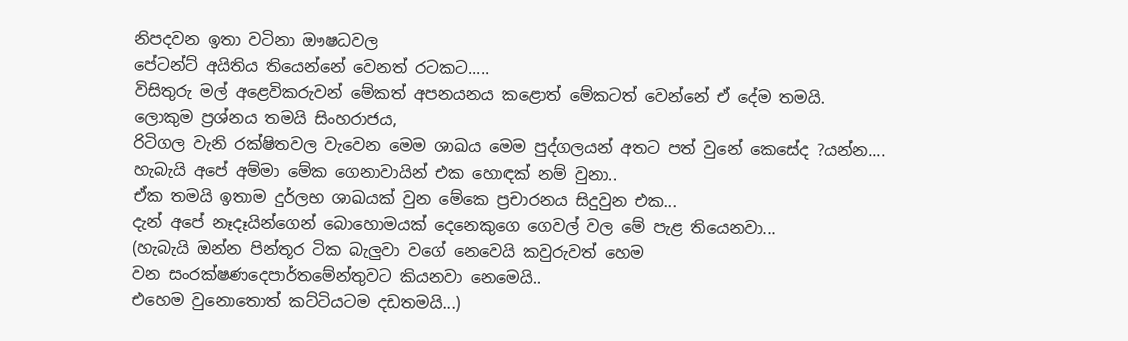නිපදවන ඉතා වටිනා ඖෂධවල
පේටන්ට් අයිතිය තියෙන්නේ වෙනත් රටකට.....
විසිතුරු මල් අළෙවිකරුවන් මේකත් අපනයනය කළොත් මේකටත් වෙන්නේ ඒ දේම තමයි.
ලොකුම ප්‍රශ්නය තමයි සිංහරාජය,
රිටිගල වැනි රක්ෂිතවල වැවෙන මෙම ශාඛය මෙම පුද්ගලයන් අතට පත් වුනේ කෙසේද ?යන්න....
හැබැයි අපේ අම්මා මේක ගෙනාවායින් එක හොඳක් නම් වුනා..
ඒක තමයි ඉතාම දුර්ලභ ශාඛයක් වුන මේකෙ ප්‍රචාරනය සිදුවුන එක...
දැන් අපේ නෑදෑයින්ගෙන් බොහොමයක් දෙනෙකුගෙ ගෙවල් වල මේ පැළ තියෙනවා...
(හැබැයි ඔන්න පින්තූර ටික බැලුවා වගේ නෙවෙයි කවුරුවත් හෙම
වන සංරක්ෂණදෙපාර්තමේන්තුවට කියනවා නෙමෙයි..
එහෙම වුනොතොත් කට්ටියටම දඩතමයි...)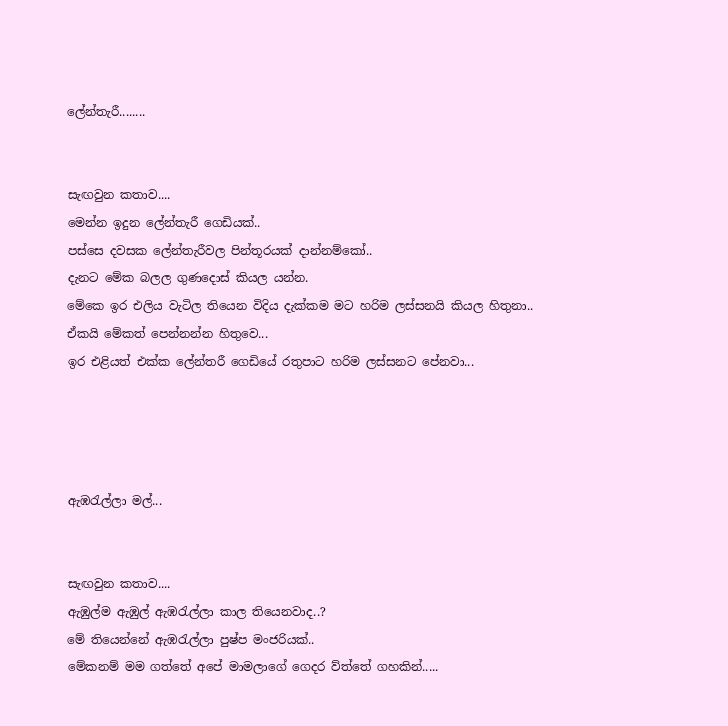ලේන්තැරී........


සැඟවුන කතාව....
මෙන්න ඉදුන ලේන්තැරී ගෙඩියක්..
පස්සෙ දවසක ලේන්තැරීවල පින්තූරයක් දාන්නම්කෝ..
දැනට මේක බලල ගුණදොස් කියල යන්න.
මේකෙ ඉර එලිය වැටිල තියෙන විදිය දැක්කම මට හරිම ලස්සනයි කියල හිතුනා..
ඒකයි මේකත් පෙන්නන්න හිතුවෙ...
ඉර එළියත් එක්ක ලේන්තරී ගෙඩියේ රතුපාට හරිම ලස්සනට පේනවා...




ඇඹරැල්ලා මල්...


සැඟවුන කතාව....
ඇඹුල්ම ඇඹුල් ඇඹරැල්ලා කාල තියෙනවාද..?
මේ තියෙන්නේ ඇඹරැල්ලා පුෂ්ප මංජරියක්..
මේකනම් මම ගත්තේ අපේ මාමලාගේ ගෙදර ව්ත්තේ ගහකින්.....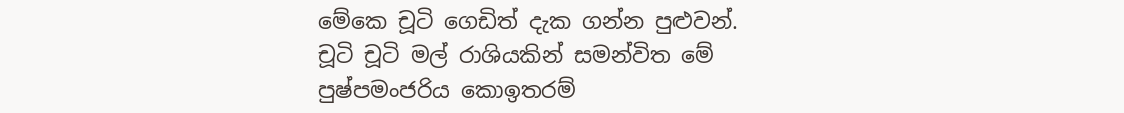මේකෙ චූටි ගෙඩිත් දැක ගන්න පුළුවන්.
චූටි චූටි මල් රාශියකින් සමන්විත මේ පුෂ්පමංජරිය කොඉතරම්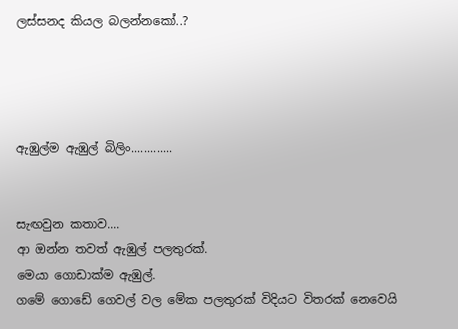ලස්සනද කියල බලන්නකෝ..?




ඇඹුල්ම ඇඹුල් බිලිං.............


සැඟවුන කතාව....
ආ ඔන්න තවත් ඇඹුල් පලතුරක්.
මෙයා ගොඩාක්ම ඇඹුල්.
ගමේ ගොඩේ ගෙවල් වල මේක පලතුරක් විදියට විතරක් නෙවෙයි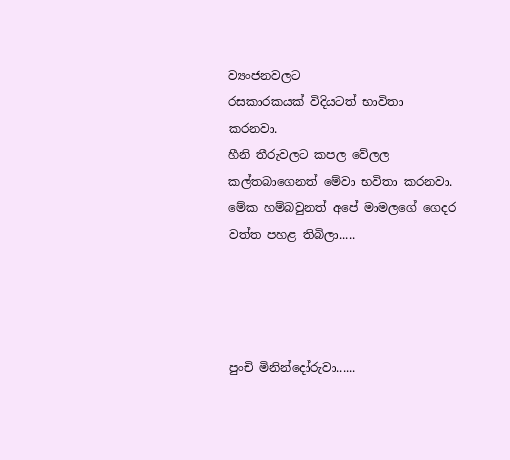ව්‍යංජනවලට
රසකාරකයක් විදියටත් භාවිතා කරනවා.
හීනි තීරුවලට කපල වේලල කල්තබාගෙනත් මේවා භවිතා කරනවා.
මේක හම්බවුනත් අපේ මාමලගේ ගෙදර වත්ත පහළ තිබිලා.....




පුංචි මිනින්දෝරුවා......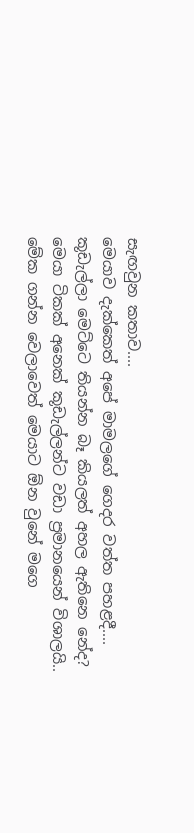සැඟවුන කතාව....
මෙයාව දැක්කෙත් අපේ මාමලගේ ගෙදර වත්ත පහළදී....
කූඩැල්ලා මෙට්ටෙ තියන්න බෑ කියලත් අහල ඇතිනෙ නේද?
මෙයා ටිකක් අනෙක් කූඩැල්ලන්ට වඩා ප්‍රමානයෙන් විශාලයි..
මේක ගන්න වෙලාවෙත් මෙයාට ඕන වුනේ මගෙ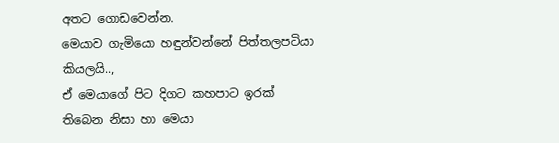අතට ගොඩවෙන්න.
මෙයාව ගැමියො හඳුන්වන්නේ පිත්තලපටියා කියලයි..,
ඒ මෙයාගේ පිට දිගට කහපාට ඉරක් තිබෙන නිසා හා මෙයා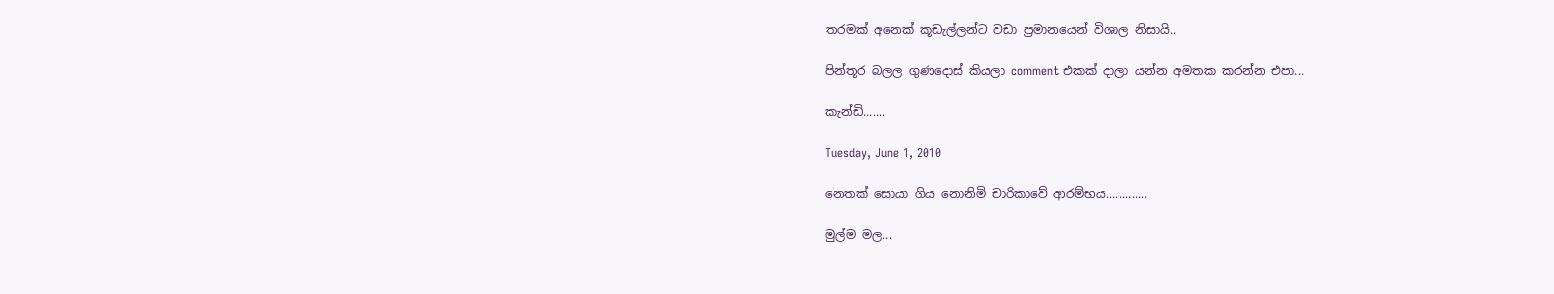තරමක් අනෙක් කූඩැල්ලන්ට වඩා ප්‍රමානයෙන් විශාල නිසායි..

පින්තූර බලල ගුණදොස් කියලා comment එකක් දාලා යන්න අමතක කරන්න එපා...

කැන්ඩි.......

Tuesday, June 1, 2010

නෙතක් සොයා ගිය නොනිමි චාරිකාවේ ආරම්භය.............

මුල්ම මල...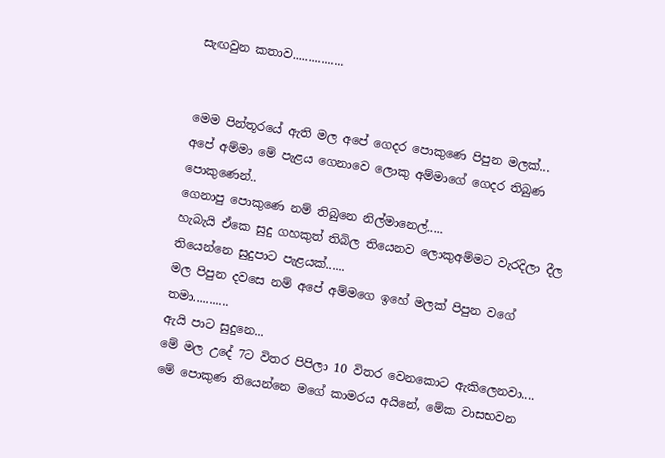සැඟවුන කතාව................


මෙම පින්තූරයේ ඇති මල අපේ ගෙදර පොකුණෙ පිපුන මලක්...
අපේ අම්මා මේ පැළය ගෙනාවෙ ලොකු අම්මාගේ ගෙදර තිබුණ පොකුණෙන්..
ගෙනාපු පොකුණෙ නම් තිබුනෙ නිල්මානෙල්.....
හැබැයි ඒකෙ සුදු ගහකුත් තිබිල තියෙනව ලොකුඅම්මට වැරදිලා දීල තියෙන්නෙ සුදුපාට පැළයක්......
මල පිපුන දවසෙ නම් අපේ අම්මගෙ ඉහේ මලක් පිපුන වගේ තමා...........
ඇයි පාට සුදුනෙ...
මේ මල උදේ 7ට විතර පිපිලා 10 විතර වෙනකොට ඇකිලෙනවා....
මේ පොකුණ තියෙන්නෙ මගේ කාමරය අයිනේ, මේක වාසභවන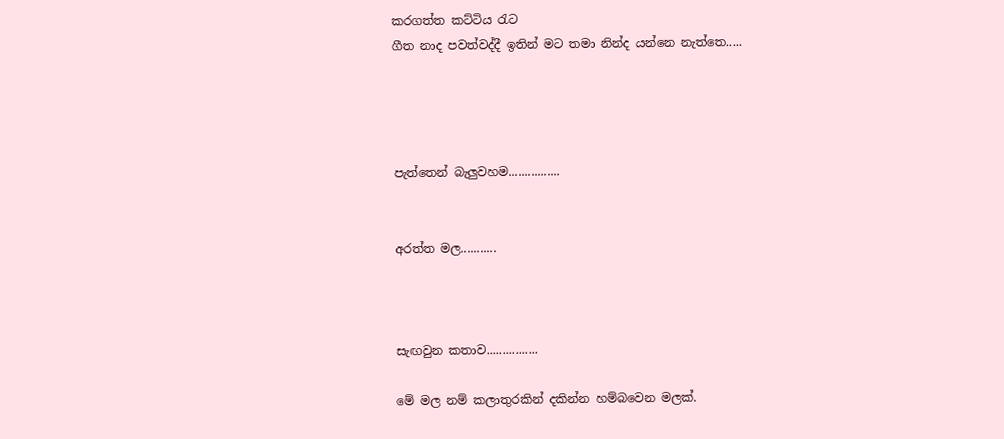කරගත්ත කට්ටිය රැට
ගීත නාද පවත්වද්දී ඉතින් මට තමා නින්ද යන්නෙ නැත්තෙ.....




පැත්තෙන් බැලුවහම................


අරත්ත මල...........



සැඟවුන කතාව................

මේ මල නම් කලාතුරකින් දකින්න හම්බවෙන මලක්.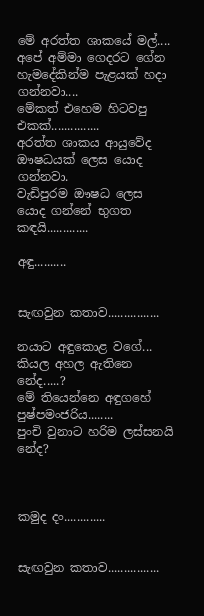මේ අරත්ත ශාකයේ මල්....
අපේ අම්මා ගෙදරට ගේන හැමදේකින්ම පැළයක් හදා ගන්නවා....
මේකත් එහෙම හිටවපු එකක්...............
අරත්ත ශාකය ආයුවේද ඖෂධයක් ලෙස යොද ගන්නවා.
වැඩිපුරම ඖෂධ ලෙස යොද ගන්නේ භුගත කඳයි.............

අඳු..........


සැඟවුන කතාව................

නයාට අඳුකොළ වගේ... කියල අහල ඇතිනෙ නේද.....?
මේ තියෙන්නෙ අඳුගහේ පුෂ්පමංජරිය........
පුංචි වුනාට හරිම ලස්සනයි නේද?



කමුද දං.............


සැඟවුන කතාව................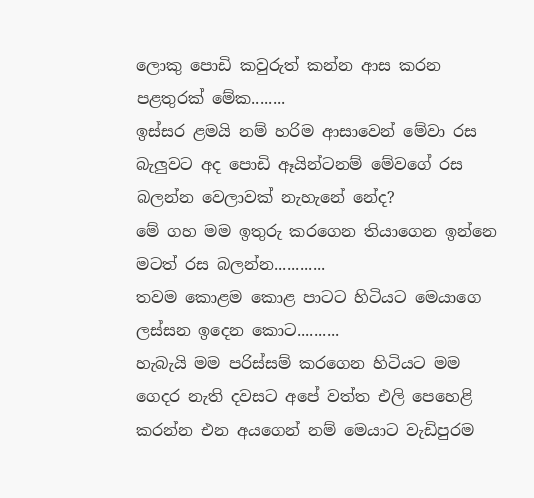ලොකු පොඩි කවුරුත් කන්න ආස කරන පළතුරක් මේක........
ඉස්සර ළමයි නම් හරිම ආසාවෙන් මේවා රස බැලුවට අද පොඩි ඈයින්ටනම් මේවගේ රස බලන්න වෙලාවක් නැහැනේ නේද?
මේ ගහ මම ඉතුරු කරගෙන තියාගෙන ඉන්නෙ මටත් රස බලන්න............
තවම කොළම කොළ පාටට හිටියට මෙයාගෙ ලස්සන ඉදෙන කොට..........
හැබැයි මම පරිස්සම් කරගෙන හිටියට මම ගෙදර නැති දවසට අපේ වත්ත එලි පෙහෙළි කරන්න එන අයගෙන් නම් මෙයාට වැඩිපුරම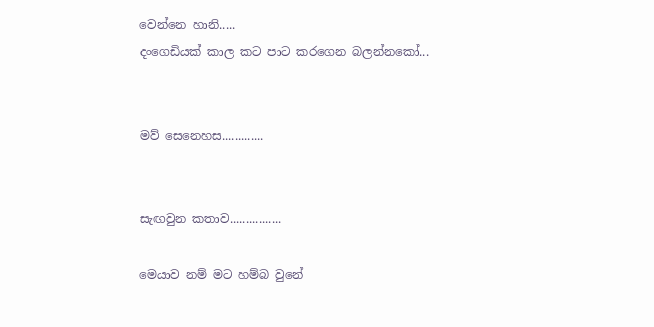වෙන්නෙ හානි.....
දංගෙඩියක් කාල කට පාට කරගෙන බලන්නකෝ...


මව් සෙනෙහස.............


සැඟවුන කතාව................

මෙයාව නම් මට හම්බ වුනේ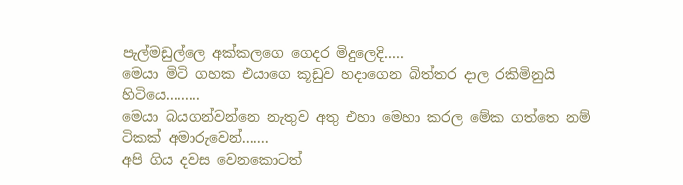පැල්මඩුල්ලෙ අක්කලගෙ ගෙදර මිදුලෙදි.....
මෙයා මිටි ගහක එයාගෙ කූඩුව හදාගෙන බිත්තර දාල රකිමිනුයි හිටියෙ.........
මෙයා බයගන්වන්නෙ නැතුව අතු එහා මෙහා කරල මේක ගත්තෙ නම් ටිකක් අමාරුවෙන්.......
අපි ගිය දවස වෙනකොටත්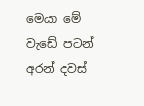මෙයා මේ වැඩේ පටන් අරන් දවස්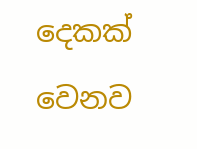දෙකක් වෙනව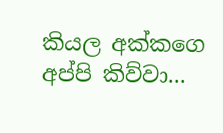කියල අක්කගෙ අප්පි කිව්වා...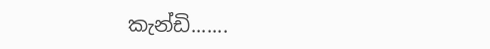කැන්ඩි.......